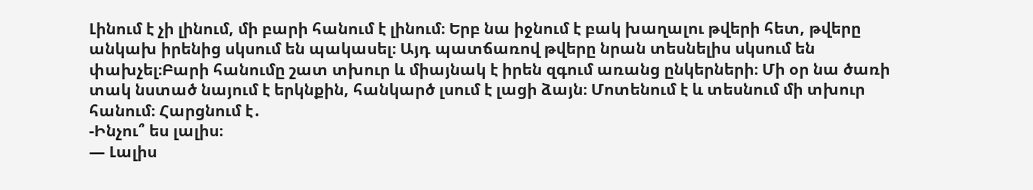Լինում է չի լինում, մի բարի հանում է լինում։ Երբ նա իջնում է բակ խաղալու թվերի հետ, թվերը անկախ իրենից սկսում են պակասել։ Այդ պատճառով թվերը նրան տեսնելիս սկսում են փախչել։Բարի հանումը շատ տխուր և միայնակ է իրեն զգում առանց ընկերների։ Մի օր նա ծառի տակ նստած նայում է երկնքին, հանկարծ լսում է լացի ձայն։ Մոտենում է և տեսնում մի տխուր հանում։ Հարցնում է․
-Ինչու՞ ես լալիս։
— Լալիս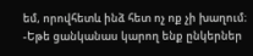եմ, որովհետև ինձ հետ ոչ ոք չի խաղում։
-Եթե ցանկանաս կարող ենք ընկերներ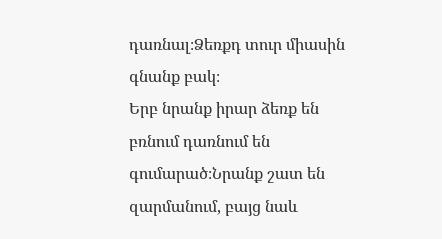դառնալ։Ձեռքդ տուր միասին գնանք բակ։
Երբ նրանք իրար ձեռք են բռնում դառնում են գումարած։Նրանք շատ են զարմանում, բայց նաև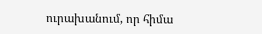ուրախանում, որ հիմա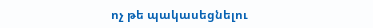ոչ թե պակասեցնելու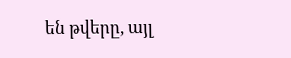են թվերը, այլ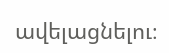ավելացնելու։